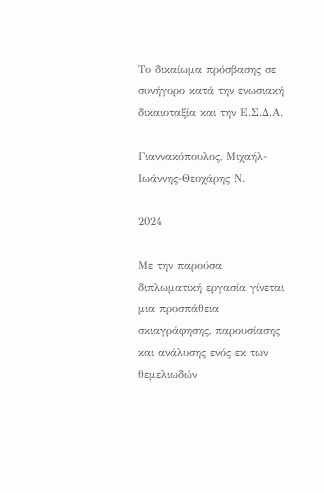Το δικαίωμα πρόσβασης σε συνήγορο κατά την ενωσιακή δικαιοταξία και την Ε.Σ.Δ.Α.

Γιαννακόπουλος, Μιχαήλ- Ιωάννης-Θεοχάρης Ν.

2024

Με την παρούσα διπλωματική εργασία γίνεται μια προσπάθεια σκιαγράφησης, παρουσίασης και ανάλυσης ενός εκ των θεμελιωδών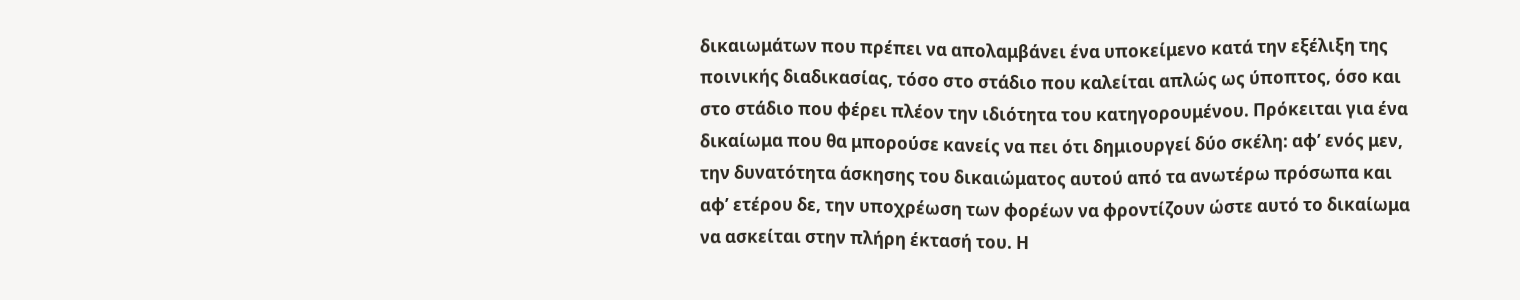δικαιωμάτων που πρέπει να απολαμβάνει ένα υποκείμενο κατά την εξέλιξη της ποινικής διαδικασίας, τόσο στο στάδιο που καλείται απλώς ως ύποπτος, όσο και στο στάδιο που φέρει πλέον την ιδιότητα του κατηγορουμένου. Πρόκειται για ένα δικαίωμα που θα μπορούσε κανείς να πει ότι δημιουργεί δύο σκέλη: αφ’ ενός μεν, την δυνατότητα άσκησης του δικαιώματος αυτού από τα ανωτέρω πρόσωπα και αφ’ ετέρου δε, την υποχρέωση των φορέων να φροντίζουν ώστε αυτό το δικαίωμα να ασκείται στην πλήρη έκτασή του. Η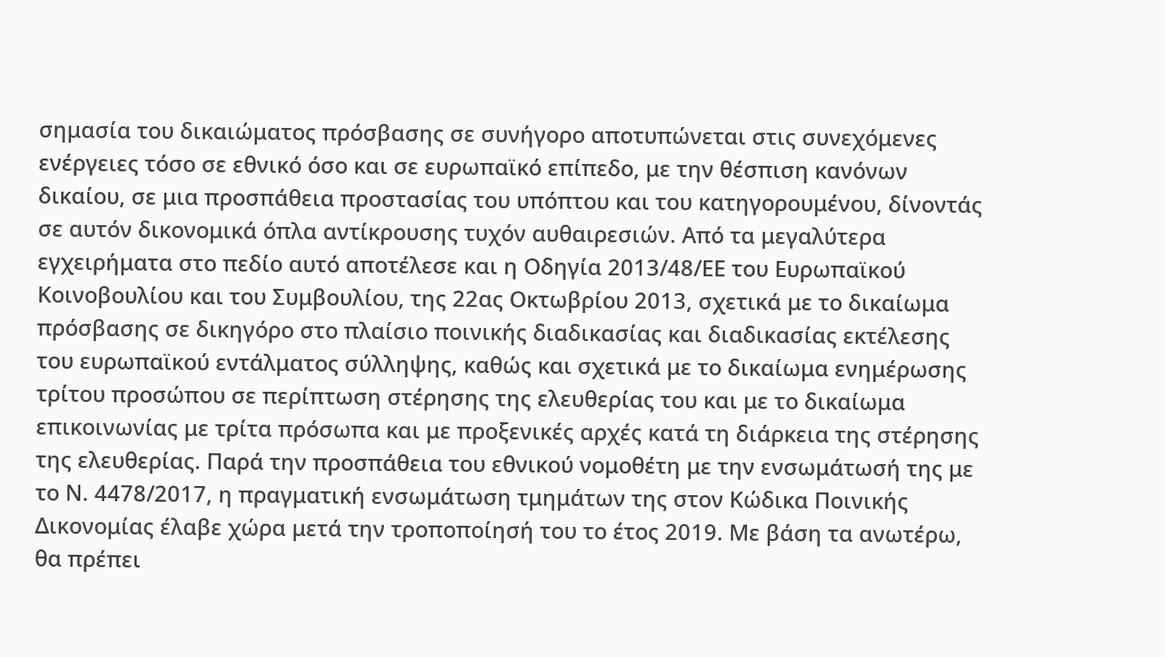σημασία του δικαιώματος πρόσβασης σε συνήγορο αποτυπώνεται στις συνεχόμενες ενέργειες τόσο σε εθνικό όσο και σε ευρωπαϊκό επίπεδο, με την θέσπιση κανόνων δικαίου, σε μια προσπάθεια προστασίας του υπόπτου και του κατηγορουμένου, δίνοντάς σε αυτόν δικονομικά όπλα αντίκρουσης τυχόν αυθαιρεσιών. Από τα μεγαλύτερα εγχειρήματα στο πεδίο αυτό αποτέλεσε και η Οδηγία 2013/48/ΕΕ του Ευρωπαϊκού Κοινοβουλίου και του Συμβουλίου, της 22ας Οκτωβρίου 2013, σχετικά με το δικαίωμα πρόσβασης σε δικηγόρο στο πλαίσιο ποινικής διαδικασίας και διαδικασίας εκτέλεσης του ευρωπαϊκού εντάλματος σύλληψης, καθώς και σχετικά με το δικαίωμα ενημέρωσης τρίτου προσώπου σε περίπτωση στέρησης της ελευθερίας του και με το δικαίωμα επικοινωνίας με τρίτα πρόσωπα και με προξενικές αρχές κατά τη διάρκεια της στέρησης της ελευθερίας. Παρά την προσπάθεια του εθνικού νομοθέτη με την ενσωμάτωσή της με το Ν. 4478/2017, η πραγματική ενσωμάτωση τμημάτων της στον Κώδικα Ποινικής Δικονομίας έλαβε χώρα μετά την τροποποίησή του το έτος 2019. Με βάση τα ανωτέρω, θα πρέπει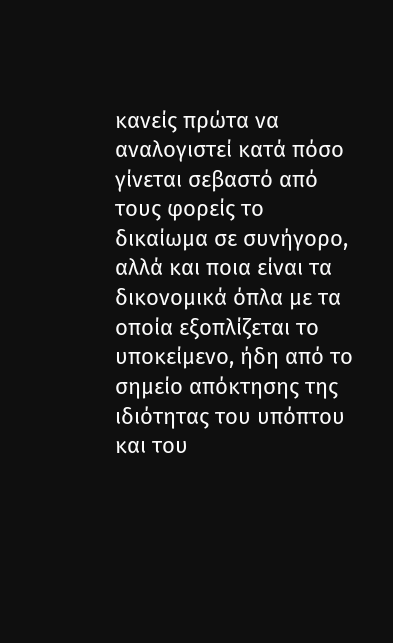κανείς πρώτα να αναλογιστεί κατά πόσο γίνεται σεβαστό από τους φορείς το δικαίωμα σε συνήγορο, αλλά και ποια είναι τα δικονομικά όπλα με τα οποία εξοπλίζεται το υποκείμενο, ήδη από το σημείο απόκτησης της ιδιότητας του υπόπτου και του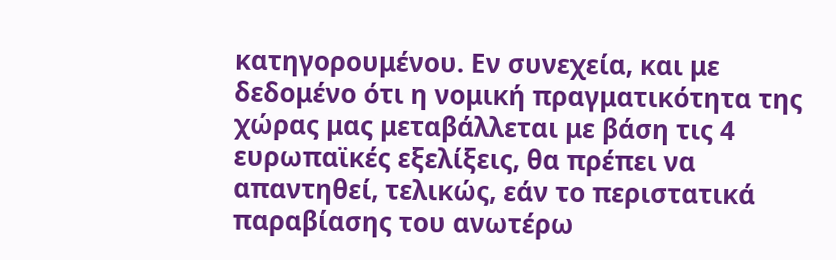κατηγορουμένου. Εν συνεχεία, και με δεδομένο ότι η νομική πραγματικότητα της χώρας μας μεταβάλλεται με βάση τις 4 ευρωπαϊκές εξελίξεις, θα πρέπει να απαντηθεί, τελικώς, εάν το περιστατικά παραβίασης του ανωτέρω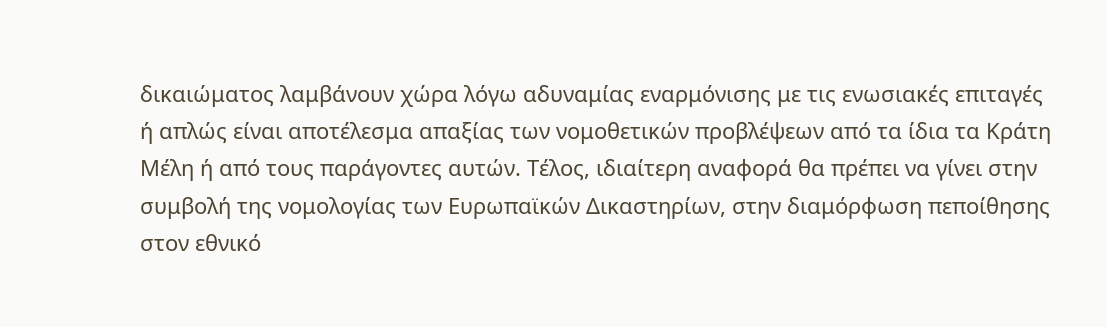δικαιώματος λαμβάνουν χώρα λόγω αδυναμίας εναρμόνισης με τις ενωσιακές επιταγές ή απλώς είναι αποτέλεσμα απαξίας των νομοθετικών προβλέψεων από τα ίδια τα Κράτη Μέλη ή από τους παράγοντες αυτών. Τέλος, ιδιαίτερη αναφορά θα πρέπει να γίνει στην συμβολή της νομολογίας των Ευρωπαϊκών Δικαστηρίων, στην διαμόρφωση πεποίθησης στον εθνικό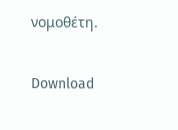νομοθέτη.

Download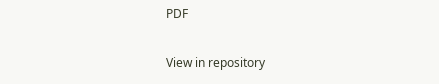PDF

View in repository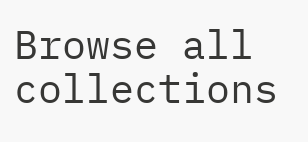Browse all collections